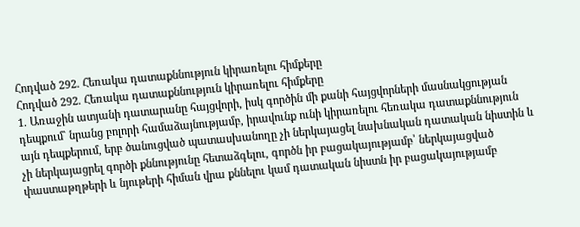Հոդված 292. Հեռակա դատաքննություն կիրառելու հիմքերը
Հոդված 292. Հեռակա դատաքննություն կիրառելու հիմքերը
1. Առաջին ատյանի դատարանը հայցվորի, իսկ գործին մի քանի հայցվորների մասնակցության դեպքում` նրանց բոլորի համաձայնությամբ, իրավունք ունի կիրառելու հեռակա դատաքննություն այն դեպքերում, երբ ծանուցված պատասխանողը չի ներկայացել նախնական դատական նիստին և չի ներկայացրել գործի քննությունը հետաձգելու, գործն իր բացակայությամբ՝ ներկայացված փաստաթղթերի և նյութերի հիման վրա քննելու կամ դատական նիստն իր բացակայությամբ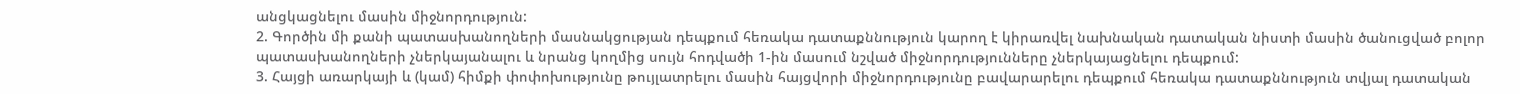անցկացնելու մասին միջնորդություն:
2. Գործին մի քանի պատասխանողների մասնակցության դեպքում հեռակա դատաքննություն կարող է կիրառվել նախնական դատական նիստի մասին ծանուցված բոլոր պատասխանողների չներկայանալու և նրանց կողմից սույն հոդվածի 1-ին մասում նշված միջնորդությունները չներկայացնելու դեպքում:
3. Հայցի առարկայի և (կամ) հիմքի փոփոխությունը թույլատրելու մասին հայցվորի միջնորդությունը բավարարելու դեպքում հեռակա դատաքննություն տվյալ դատական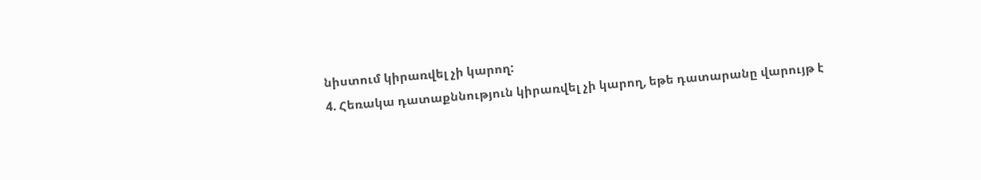նիստում կիրառվել չի կարող:
4. Հեռակա դատաքննություն կիրառվել չի կարող, եթե դատարանը վարույթ է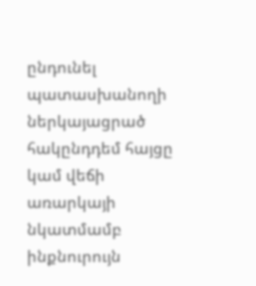ընդունել պատասխանողի ներկայացրած հակընդդեմ հայցը կամ վեճի առարկայի նկատմամբ ինքնուրույն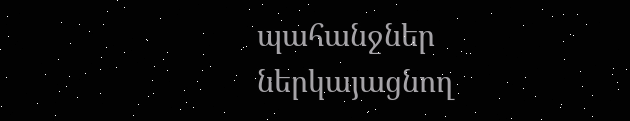պահանջներ ներկայացնող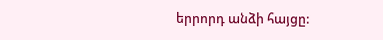երրորդ անձի հայցը: